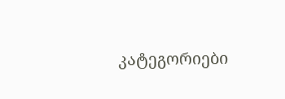კატეგორიები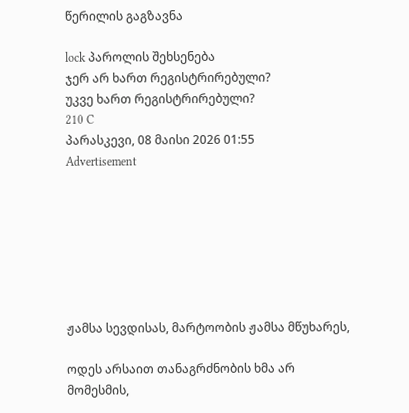წერილის გაგზავნა

lock პაროლის შეხსენება
ჯერ არ ხართ რეგისტრირებული?
უკვე ხართ რეგისტრირებული?
210 C
პარასკევი, 08 მაისი 2026 01:55
Advertisement







ჟამსა სევდისას, მარტოობის ჟამსა მწუხარეს,

ოდეს არსაით თანაგრძნობის ხმა არ მომესმის,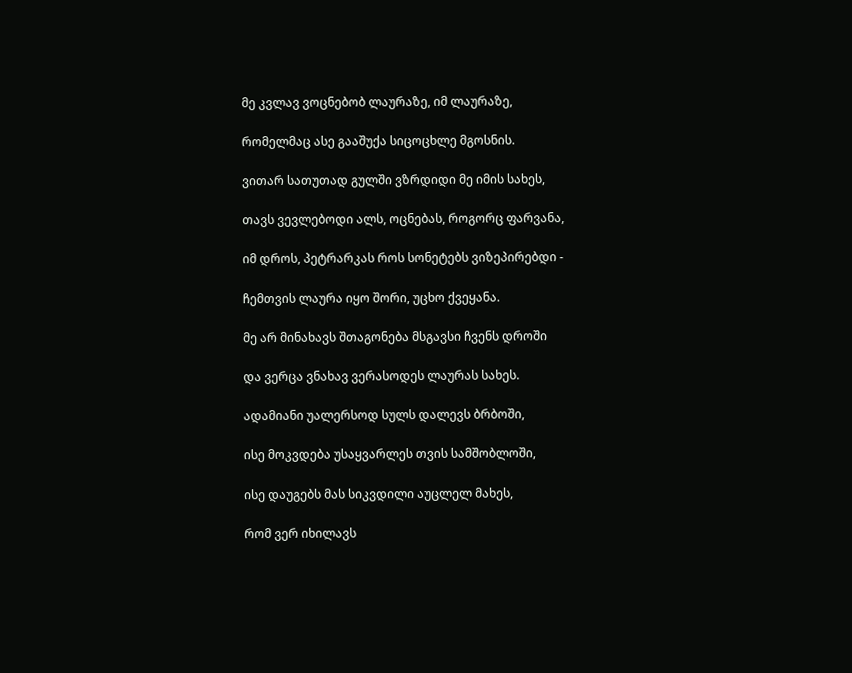მე კვლავ ვოცნებობ ლაურაზე, იმ ლაურაზე,

რომელმაც ასე გააშუქა სიცოცხლე მგოსნის.

ვითარ სათუთად გულში ვზრდიდი მე იმის სახეს,

თავს ვევლებოდი ალს, ოცნებას, როგორც ფარვანა,

იმ დროს, პეტრარკას როს სონეტებს ვიზეპირებდი -

ჩემთვის ლაურა იყო შორი, უცხო ქვეყანა.

მე არ მინახავს შთაგონება მსგავსი ჩვენს დროში

და ვერცა ვნახავ ვერასოდეს ლაურას სახეს.

ადამიანი უალერსოდ სულს დალევს ბრბოში,

ისე მოკვდება უსაყვარლეს თვის სამშობლოში,

ისე დაუგებს მას სიკვდილი აუცლელ მახეს,

რომ ვერ იხილავს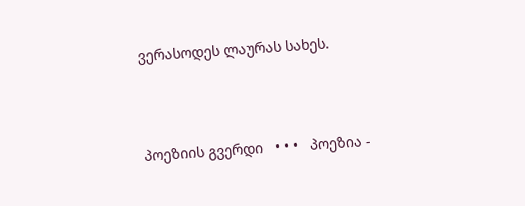ვერასოდეს ლაურას სახეს.



პოეზიის გვერდი   • • •   პოეზია -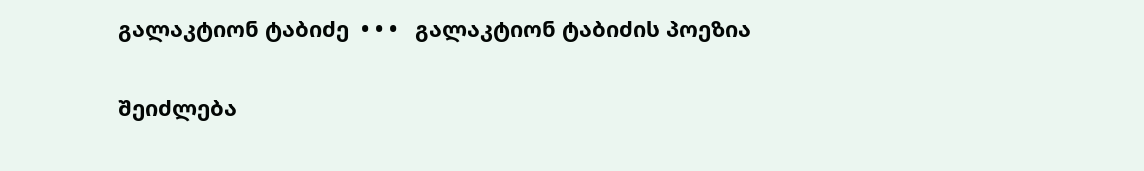გალაკტიონ ტაბიძე  • • •   გალაკტიონ ტაბიძის პოეზია

შეიძლება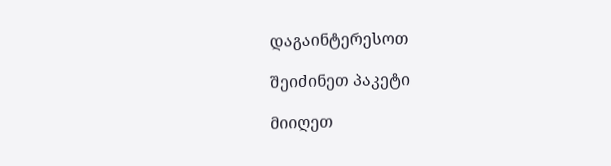დაგაინტერესოთ

შეიძინეთ პაკეტი

მიიღეთ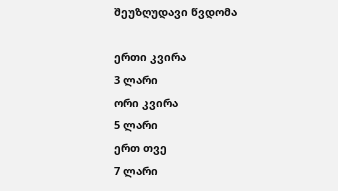შეუზღუდავი წვდომა

ერთი კვირა
3 ლარი
ორი კვირა
5 ლარი
ერთ თვე
7 ლარი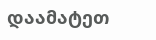დაამატეთ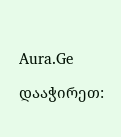Aura.Ge

დააჭირეთ: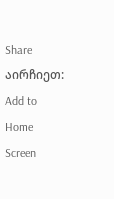Share
აირჩიეთ:   Add to Home Screen